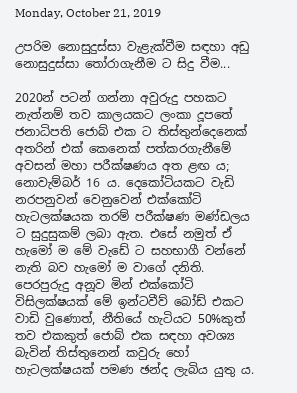Monday, October 21, 2019

උපරිම නොසුදුස්සා වැළැක්වීම සඳහා අඩු නොසුදුස්සා තෝරාගැනීම ට සිදු වීම...

2020න් පටන් ගන්නා අවුරුදු පහකට නැත්නම් තව කාලයකට ලංකා දූපතේ ජනාධිපති ජොබ් එක ට තිස්තුන්දෙනෙක් අතරින් එක් කෙනෙක් පත්කරගැනීමේ අවසන් මහා පරීක්ෂණය අත ළඟ ය; නොවැම්බර් 16 ය. දෙකෝටියකට වැඩි නරපනුවන් වෙනුවෙන් එක්කෝටි හැටලක්ෂයක තරම් පරීක්ෂණ මණ්ඩලය ට සුදුසුකම් ලබා ඇත. එසේ නමුත් ඒ හැමෝ ම මේ වැඩේ ට සහභාගී වන්නේ නැති බව හැමෝ ම වාගේ දනිති. පෙරපුරුදු අනූව මින් එක්කෝටි විසිලක්ෂයක් මේ ඉන්ටවීව් බෝඩ් එකට වාඩි වුණොත්, නීතියේ හැටියට 50%කුත් තව එකකුත් ජොබ් එක සඳහා අවශ්‍ය බැවින් තිස්තුනෙන් කවුරු හෝ හැටලක්ෂයක් පමණ ඡන්ද ලැබිය යුතු ය.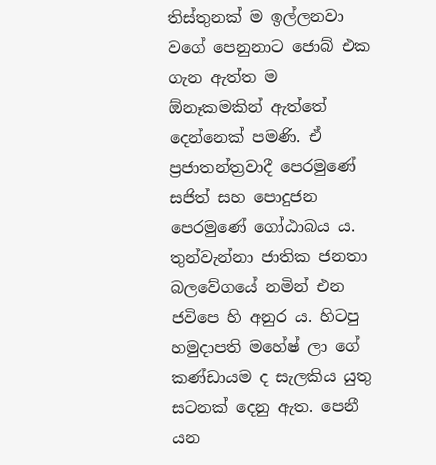තිස්තුනක් ම ඉල්ලනවා වගේ පෙනුනාට ජොබ් එක ගැන ඇත්ත ම ඕනෑකමකින් ඇත්තේ දෙන්නෙක් පමණි. ඒ ප්‍රජාතන්ත්‍රවාදී පෙරමුණේ සජිත් සහ පොදුජන පෙරමුණේ ගෝඨාබය ය. තුන්වැන්නා ජාතික ජනතා බලවේගයේ නමින් එන ජවිපෙ හි අනුර ය. හිටපු හමුදාපති මහේෂ් ලා ගේ කණ්ඩායම ද සැලකිය යුතු සටනක් දෙනු ඇත. පෙනී යන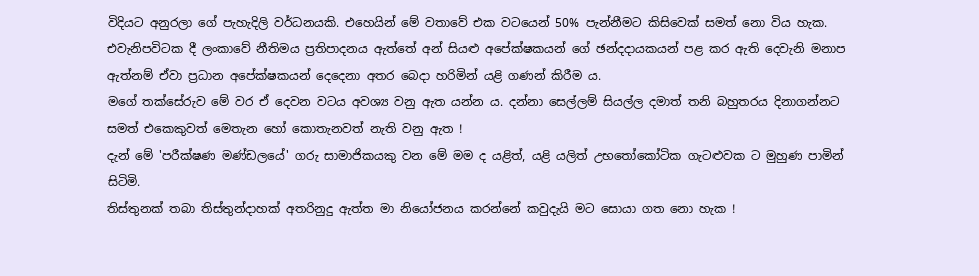විදියට අනුරලා ගේ පැහැදිලි වර්ධනයකි. එහෙයින් මේ වතාවේ එක වටයෙන් 50% පැන්නීමට කිසිවෙක් සමත් නො විය හැක. එවැනිපවිටක දී ලංකාවේ නීතිමය ප්‍රතිපාදනය ඇත්තේ අන් සියළු අපේක්ෂකයන් ගේ ඡන්දදායකයන් පළ කර ඇති දෙවැනි මනාප ඇත්නම් ඒවා ප්‍රධාන අපේක්ෂකයන් දෙදෙනා අතර බෙදා හරිමින් යළි ගණන් කිරීම ය.
මගේ තක්සේරුව මේ වර ඒ දෙවන වටය අවශ්‍ය වනු ඇත යන්න ය. දන්නා සෙල්ලම් සියල්ල දමාත් තනි බහුතරය දිනාගන්නට සමත් එකෙකුවත් මෙතැන හෝ කොතැනවත් නැති වනු ඇත !
දැන් මේ 'පරීක්ෂණ මණ්ඩලයේ' ගරු සාමාජිකයකු වන මේ මම ද යළිත්, යළි යලිත් උභතෝකෝටික ගැටළුවක ට මුහුණ පාමින් සිටිමි.
තිස්තුනක් තබා තිස්තුන්දාහක් අතරිනුදු ඇත්ත මා නියෝජනය කරන්නේ කවුදැයි මට සොයා ගත නො හැක !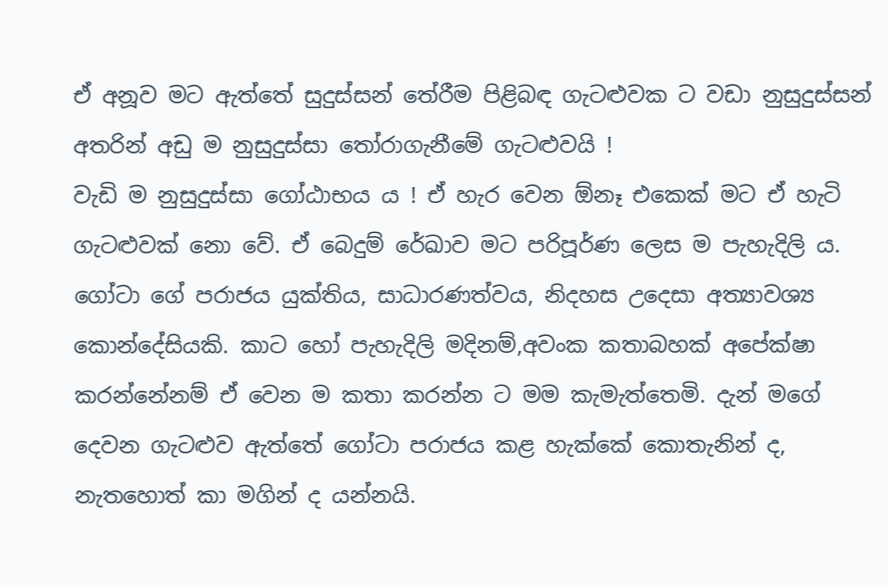ඒ අනූව මට ඇත්තේ සුදුස්සන් තේරීම පිළිබඳ ගැටළුවක ට වඩා නුසුදුස්සන් අතරින් අඩු ම නුසුදුස්සා තෝරාගැනීමේ ගැටළුවයි !
වැඩි ම නුසුදුස්සා ගෝඨාභය ය ! ඒ හැර වෙන ඕනෑ එකෙක් මට ඒ හැටි ගැටළුවක් නො වේ. ඒ බෙදුම් රේඛාව මට පරිපූර්ණ ලෙස ම පැහැදිලි ය. ගෝටා ගේ පරාජය යුක්තිය, සාධාරණත්වය, නිදහස උදෙසා අත්‍යාවශ්‍ය කොන්දේසියකි. කාට හෝ පැහැදිලි මදිනම්,අවංක කතාබහක් අපේක්ෂා කරන්නේනම් ඒ වෙන ම කතා කරන්න ට මම කැමැත්තෙමි. දැන් මගේ දෙවන ගැටළුව ඇත්තේ ගෝටා පරාජය කළ හැක්කේ කොතැනින් ද, නැතහොත් කා මගින් ද යන්නයි.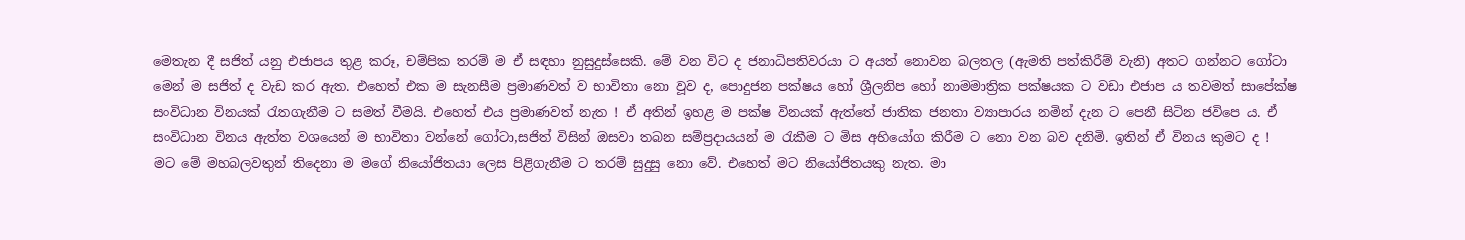මෙතැන දී සජිත් යනු එජාපය තුළ කරූ, චම්පික තරම් ම ඒ සඳහා නුසුදුස්සෙකි. මේ වන විට ද ජනාධිපතිවරයා ට අයත් නොවන බලතල (ඇමති පත්කිරීම් වැනි) අතට ගන්නට ගෝටා මෙන් ම සජිත් ද වැඩ කර ඇත. එහෙත් එක ම සැනසීම ප්‍රමාණවත් ව භාවිතා නො වූව ද, පොදුජන පක්ෂය හෝ ශ්‍රීලනිප හෝ නාමමාත්‍රික පක්ෂයක ට වඩා එජාප ය තවමත් සාපේක්ෂ සංවිධාන විනයක් රැතගැනීම ට සමත් වීමයි. එහෙත් එය ප්‍රමාණවත් නැත ! ඒ අතින් ඉහළ ම පක්ෂ විනයක් ඇත්තේ ජාතික ජනතා ව්‍යාපාරය නමින් දැන ට පෙනී සිටින ජවිපෙ ය. ඒ සංවිධාන විනය ඇත්ත වශයෙන් ම භාවිතා වන්නේ ගෝටා,සජිත් විසින් ඔසවා තබන සම්ප්‍රදායයන් ම රැකීම ට මිස අභියෝග කිරීම ට නො වන බව දනිමි. ඉතින් ඒ විනය කුමට ද !
මට මේ මහබලවතුන් තිදෙනා ම මගේ නියෝජිතයා ලෙස පිළිගැනීම ට තරම් සුදුසු නො වේ. එහෙත් මට නියෝජිතයකු නැත. මා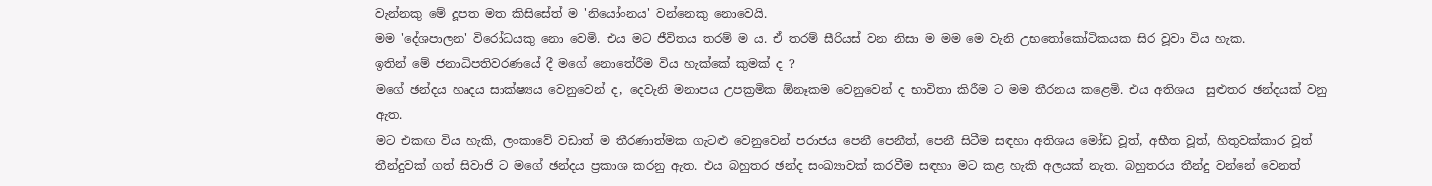වැන්නකු මේ දූපත මත කිසිසේත් ම 'නියෝංනය' වන්නෙකු නොවෙයි.
මම 'දේශපාලන' විරෝධයකු නො වෙමි. එය මට ජීවිතය තරම් ම ය. ඒ තරම් සීරියස් වන නිසා ම මම මෙ වැනි උභතෝකෝටිකයක සිර වූවා විය හැක.
ඉතින් මේ ජනාධිපතිවරණයේ දී මගේ නොතේරීම විය හැක්කේ කුමක් ද ?
මගේ ඡන්දය හෘදය සාක්ෂ්‍යය වෙනුවෙන් ද, දෙවැනි මනාපය උපක්‍රමික ඕනෑකම වෙනුවෙන් ද භාවිතා කිරීම ට මම තීරනය කළෙමි. එය අතිශය  සුළුතර ඡන්දයක් වනු ඇත.
මට එකඟ විය හැකි, ලංකාවේ වඩාත් ම තීරණාත්මක ගැටළු වෙනුවෙන් පරාජය පෙනී පෙනීත්, පෙනී සිටීම සඳහා අතිශය මෝඩ වූත්, අභීත වූත්, හිතුවක්කාර වූත් තීන්දුවක් ගත් සිවාජි ට මගේ ඡන්දය ප්‍රකාශ කරනු ඇත. එය බහුතර ඡන්ද සංඛ්‍යාවක් කරවීම සඳහා මට කළ හැකි අලයක් නැත. බහුතරය තීන්දු වන්නේ වෙනත්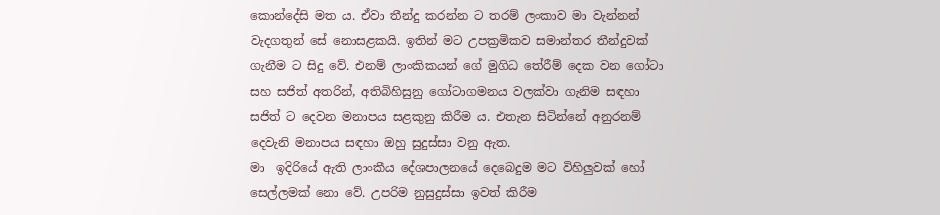කොන්දේසි මත ය. ඒවා තීන්දු කරන්න ට තරම් ලංකාව මා වැන්නන් වැදගතුන් සේ නොසළකයි. ඉතින් මට උපක්‍රමිකව සමාන්තර තීන්දුවක් ගැනීම ට සිදු වේ. එනම් ලාංකිකයන් ගේ මුගිධ තේරීම් දෙක වන ගෝටා සහ සජිත් අතරින්, අතිබිහිසුනු ගෝටාගමනය වලක්වා ගැනිම සඳහා සජිත් ට දෙවන මනාපය සළකුනු කිරීම ය. එතැන සිටින්නේ අනුරනම් දෙවැනි මනාපය සඳහා ඔහු සුදුස්සා වනු ඇත.
මා  ඉදිරියේ ඇති ලාංකීය දේශපාලනයේ දෙබෙදුම මට විහිලුවක් හෝ සෙල්ලමක් නො වේ. උපරිම නුසුදුස්සා ඉවත් කිරීම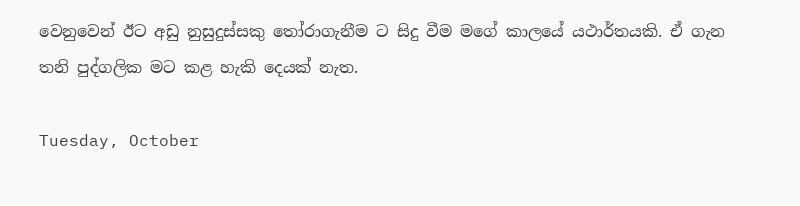වෙනුවෙන් ඊට අඩු නුසුදුස්සකු තෝරාගැනීම ට සිදු වීම මගේ කාලයේ යථාර්තයකි. ඒ ගැන තනි පුද්ගලික මට කළ හැකි දෙයක් නැත.

Tuesday, October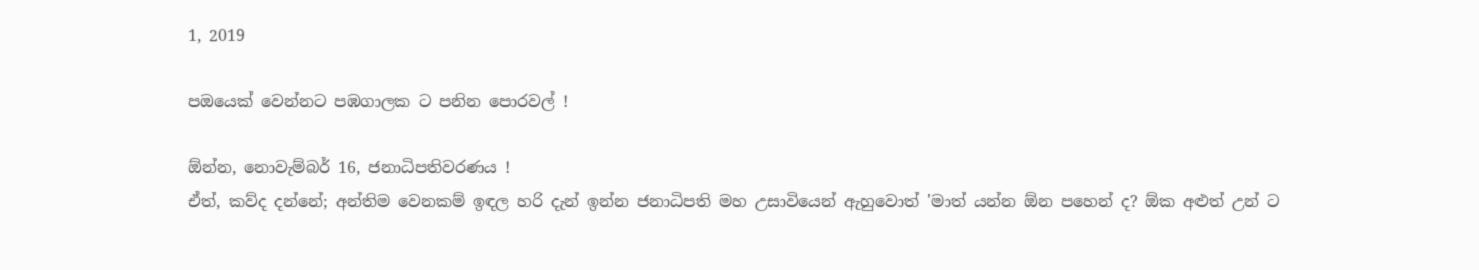1, 2019

පඔයෙක් වෙන්නට පඹගාලක ට පනින පොරවල් !

ඕන්න, නොවැම්බර් 16, ජනාධිපතිවරණය !
ඒත්, කව්ද දන්නේ; අන්තිම වෙනකම් ඉඳල හරි දැන් ඉන්න ජනාධිපති මහ උසාවියෙන් ඇහුවොත් 'මාත් යන්න ඕන පහෙන් ද? ඕක අළුත් උන් ට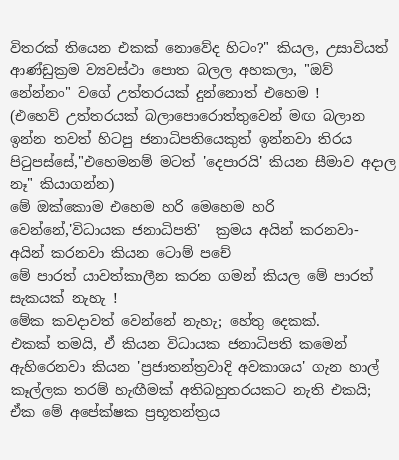විතරක් තියෙන එකක් නොවේද හිටං?" කියල, උසාවියත් ආණ්ඩුක්‍රම ව්‍යවස්ථා පොත බලල අහකලා, "ඔව් නේන්නං" වගේ උත්තරයක් දුන්නොත් එහෙම !
(එහෙව් උත්තරයක් බලාපොරොත්තුවෙන් මඟ බලාන ඉන්න තවත් හිටපු ජනාධිපතියෙකුත් ඉන්නවා තිරය පිටුපස්සේ,"එහෙමනම් මටත් 'දෙපාරයි' කියන සීමාව අදාල නෑ" කියාගන්න)
මේ ඔක්කොම එහෙම හරි මෙහෙම හරි වෙන්නේ,'විධායක ජනාධිපති'  ක්‍රමය අයින් කරනවා- අයින් කරනවා කියන ටොම් පචේ
මේ පාරත් යාවත්කාලීන කරන ගමන් කියල මේ පාරත් සැකයක් නැහැ !
මේක කවදාවත් වෙන්නේ නැහැ; හේතු දෙකක්.
එකක් තමයි, ඒ කියන විධායක ජනාධිපති කමෙන් ඇහිරෙනවා කියන 'ප්‍රජාතන්ත්‍රවාදි අවකාශය' ගැන හාල් කෑල්ලක තරම් හැඟීමක් අතිබහුතරයකට නැති එකයි; ඒක මේ අපේක්ෂක ප්‍රභූතන්ත්‍රය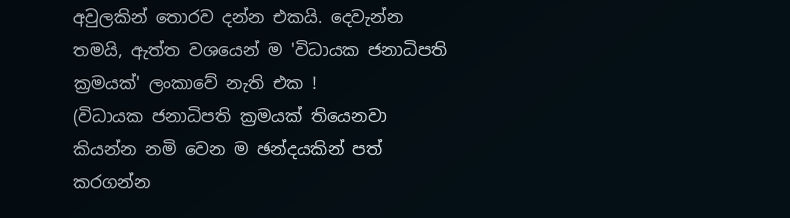අවුලකින් තොරව දන්න එකයි. දෙවැන්න තමයි, ඇත්ත වශයෙන් ම 'විධායක ජනාධිපති ක්‍රමයක්' ලංකාවේ නැති එක !
(විධායක ජනාධිපති ක්‍රමයක් තියෙනවා කියන්න නමි වෙන ම ඡන්දයකින් පත් කරගන්න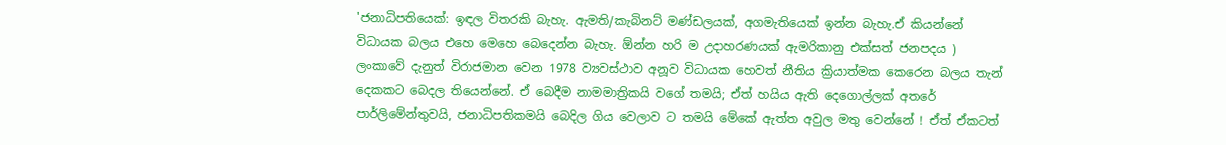'ජනාධිපතියෙක්: ඉඳල විතරකි බැහැ. ඇමති/කැබිනට් මණ්ඩලයක්, අගමැතියෙක් ඉන්න බැහැ.ඒ කියන්නේ විධායක බලය එහෙ මෙහෙ බෙදෙන්න බැහැ. ඕන්න හරි ම උදාහරණයක් ඇමරිකානු එක්සත් ජනපදය )
ලංකාවේ දැනුත් විරාජමාන වෙන 1978 ව්‍යවස්ථාව අනූව විධායක හෙවත් නීතිය ක්‍රියාත්මක කෙරෙන බලය තැන් දෙකකට බෙදල තියෙන්නේ. ඒ බෙදීම නාමමාත්‍රිකයි වගේ තමයි; ඒත් හයිය ඇති දෙගොල්ලක් අතරේ පාර්ලිමේන්තුවයි, ජනාධිපතිකමයි බෙදිල ගිය වෙලාව ට තමයි මේකේ ඇත්ත අවුල මතු වෙන්නේ ! ඒත් ඒකටත්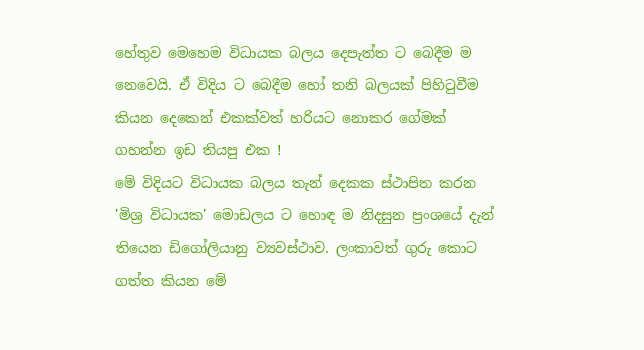හේතුව මෙහෙම විධායක බලය දෙපැත්ත ට බෙදීම ම නෙවෙයි. ඒ විදිය ට බෙදීම හෝ තනි බලයක් පිහිටුවීම කියන දෙකෙන් එකක්වත් හරියට නොකර ගේමක් ගහන්න ඉඩ තියපු එක !
මේ විදියට විධායක බලය තැන් දෙකක ස්ථාපිත කරන 'මිශ්‍ර විධායක' මොඩලය ට හොඳ ම නිදසුන ප්‍රංශයේ දැන් තියෙන ඩිගෝලියානු ව්‍යවස්ථාව. ලංකාවත් ගුරු කොට ගත්ත කියන මේ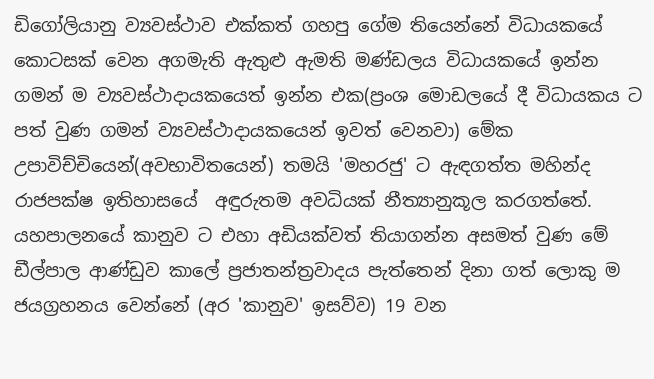ඩිගෝලියානු ව්‍යවස්ථාව එක්කත් ගහපු ගේම තියෙන්නේ විධායකයේ කොටසක් වෙන අගමැති ඇතුළු ඇමති මණ්ඩලය විධායකයේ ඉන්න ගමන් ම ව්‍යවස්ථාදායකයෙත් ඉන්න එක(ප්‍රංශ මොඩලයේ දී විධායකය ට පත් වුණ ගමන් ව්‍යවස්ථාදායකයෙන් ඉවත් වෙනවා) මේක උපාවිච්චියෙන්(අවභාවිතයෙන්) තමයි 'මහරජු' ට ඇඳගත්ත මහින්ද රාජපක්ෂ ඉතිහාසයේ  අඳුරුතම අවධියක් නීත්‍යානුකූල කරගත්තේ.
යහපාලනයේ කානුව ට එහා අඩියක්වත් තියාගන්න අසමත් වුණ මේ ඩීල්පාල ආණ්ඩුව කාලේ ප්‍රජාතන්ත්‍රවාදය පැත්තෙන් දිනා ගත් ලොකු ම ජයග්‍රහනය වෙන්නේ (අර 'කානුව' ඉසව්ව) 19 වන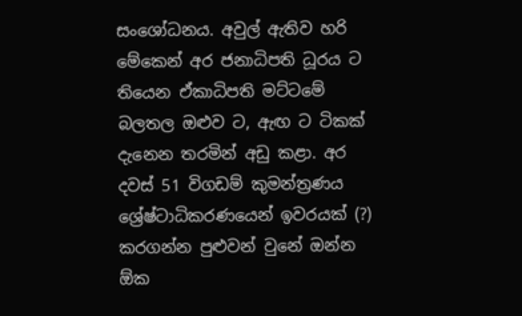සංශෝධනය. අවුල් ඇතිව හරි මේකෙන් අර ජනාධිපති ධූරය ට තියෙන ඒකාධිපති මට්ටමේ බලතල ඔළුව ට, ඇඟ ට ටිකක් දැනෙන තරමින් අඩු කළා. අර දවස් 51 විගඩම් කුමන්ත්‍රණය ශ්‍රේෂ්ටාධිකරණයෙන් ඉවරයක් (?) කරගන්න පුළුවන් වුනේ ඔන්න ඕක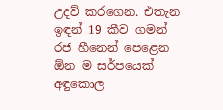උදව් කරගෙන. එතැන ඉඳන් 19 කීව ගමන් රජ හීනෙන් පෙළෙන ඕන ම සර්පයෙක් අඳුකොල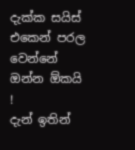දැක්ක සයිස් එකෙන් පරල වෙන්නේ ඔන්න ඕකයි !
දැන් ඉතින්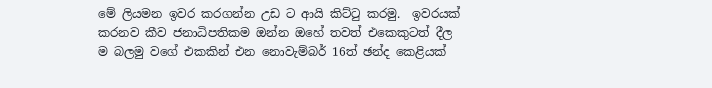මේ ලියමන ඉවර කරගන්න උඩ ට ආයි කිට්ටු කරමු.  ඉවරයක් කරනව කීව ජනාධිපතිකම ඔන්න ඔහේ තවත් එකෙකුටත් දීල ම බලමු වගේ එකකින් එන නොවැම්බර් 16ත් ඡන්ද කෙළියක්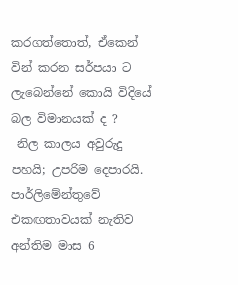කරගත්තොත්, ඒකෙන් වින් කරන සර්පයා ට ලැබෙන්නේ කොයි විදියේ බල විමානයක් ද ?
 නිල කාලය අවුරුදු පහයි; උපරිම දෙපාරයි.
පාර්ලිමේන්තුවේ එකඟතාවයක් නැතිව අන්තිම මාස 6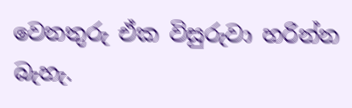වෙනතුරු ඒක විසුරුවා හරින්න බැහැ.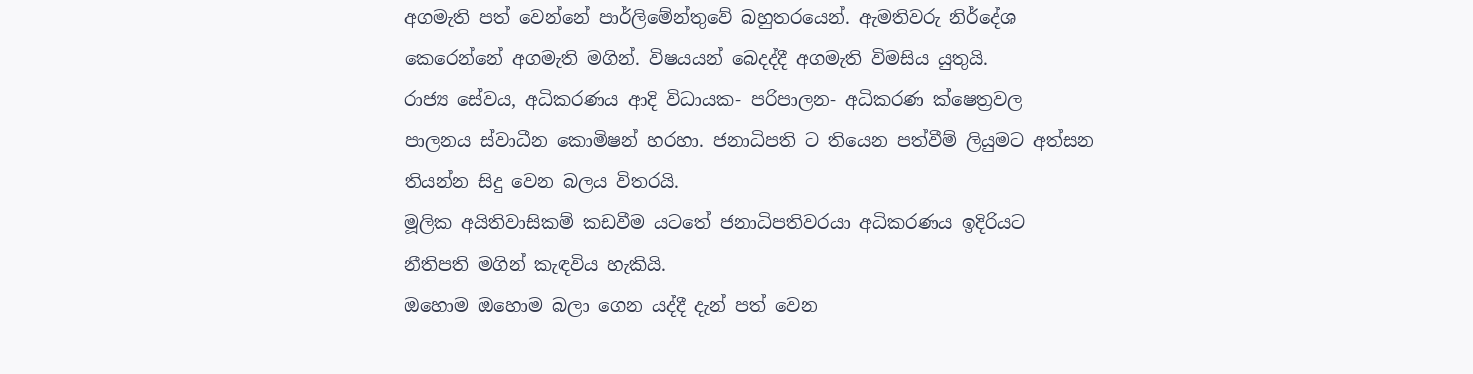අගමැති පත් වෙන්නේ පාර්ලිමේන්තුවේ බහුතරයෙන්. ඇමතිවරු නිර්දේශ කෙරෙන්නේ අගමැති මගින්. විෂයයන් බෙදද්දී අගමැති විමසිය යුතුයි.
රාජ්‍ය සේවය, අධිකරණය ආදි විධායක- පරිපාලන- අධිකරණ ක්ෂෙත්‍රවල පාලනය ස්වාධීන කොමිෂන් හරහා. ජනාධිපති ට තියෙන පත්වීම් ලියුමට අත්සන තියන්න සිදු වෙන බලය විතරයි.
මූලික අයිතිවාසිකම් කඩවීම යටතේ ජනාධිපතිවරයා අධිකරණය ඉදිරියට නීතිපති මගින් කැඳවිය හැකියි.
ඔහොම ඔහොම බලා ගෙන යද්දී දැන් පත් වෙන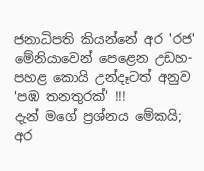ජනාධිපති කියන්නේ අර 'රජ' මේනියාවෙන් පෙළෙන උඩහ- පහළ කොයි උන්දෑටත් අනුව 'පඹ තනතුරක්' !!!
දැන් මගේ ප්‍රශ්නය මේකයි;
අර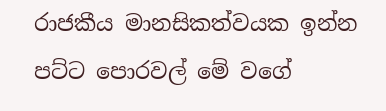රාජකීය මානසිකත්වයක ඉන්න පට්ට පොරවල් මේ වගේ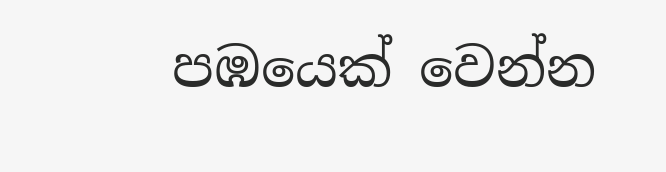පඹයෙක් වෙන්න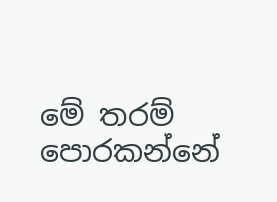මේ තරම් පොරකන්නේ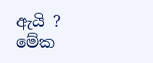ඇයි ?
මේක